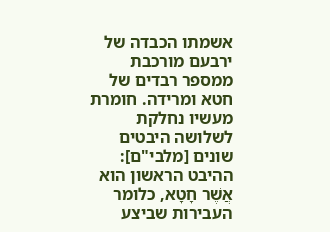אשמתו הכבדה של ירבעם מורכבת ממספר רבדים של חטא ומרידה. חומרת מעשיו נחלקת לשלושה היבטים שונים [מלבי"ם]: ההיבט הראשון הוא אֲשֶׁר חָטָא, כלומר העבירות שביצע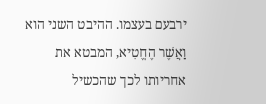ירבעם בעצמו. ההיבט השני הוא וַאֲשֶׁר הֶחֱטִיא, המבטא את אחריותו לכך שהכשיל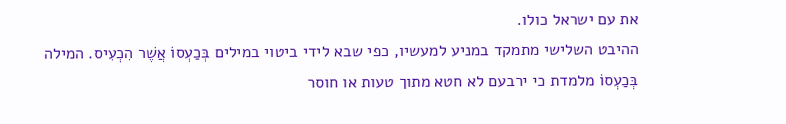את עם ישראל כולו.
ההיבט השלישי מתמקד במניע למעשיו, כפי שבא לידי ביטוי במילים בְּכַעְסוֹ אֲשֶׁר הִכְעִיס. המילה בְּכַעְסוֹ מלמדת כי ירבעם לא חטא מתוך טעות או חוסר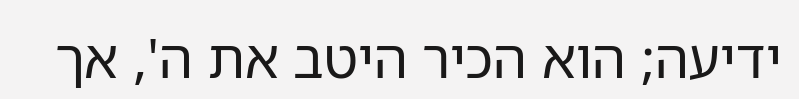ידיעה; הוא הכיר היטב את ה', אך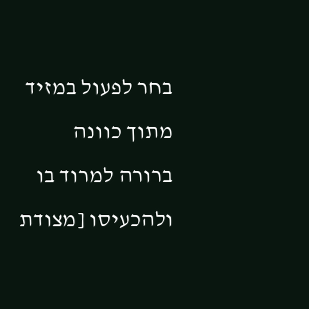בחר לפעול במזיד מתוך כוונה ברורה למרוד בו ולהכעיסו [מצודת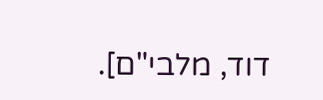דוד, מלבי"ם].